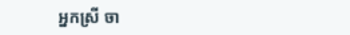អ្នកស្រី ចា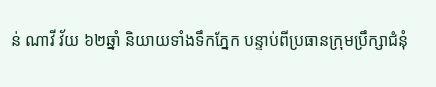ន់ ណាវី វ័យ ៦២ឆ្នាំ និយាយទាំងទឹកភ្នែក បន្ទាប់ពីប្រធានក្រុមប្រឹក្សាជំនុំ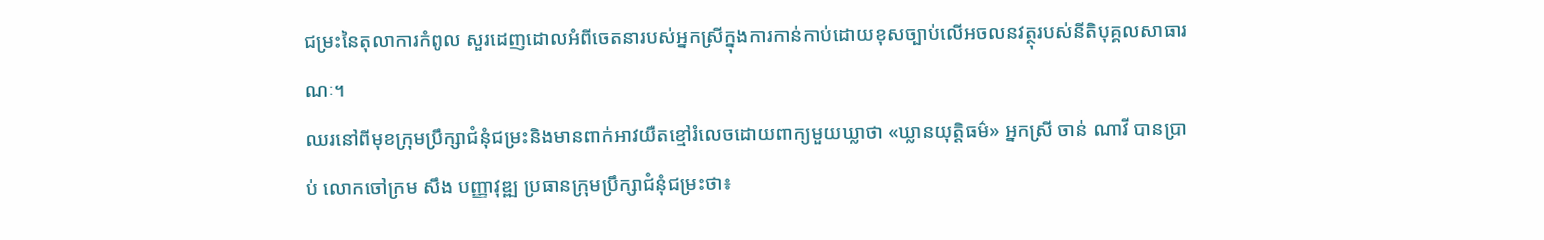ជម្រះនៃតុលាការកំពូល សួរដេញដោលអំពីចេតនារបស់អ្នកស្រីក្នុងការកាន់កាប់ដោយខុសច្បាប់លើអចលនវត្ថុរបស់នីតិបុគ្គលសាធារណៈ។
ឈរនៅពីមុខក្រុមប្រឹក្សាជំនុំជម្រះនិងមានពាក់អាវយឺតខ្មៅរំលេចដោយពាក្យមួយឃ្លាថា «ឃ្លានយុត្តិធម៌» អ្នកស្រី ចាន់ ណាវី បានប្រាប់ លោកចៅក្រម សឹង បញ្ញាវុឌ្ឍ ប្រធានក្រុមប្រឹក្សាជំនុំជម្រះថា៖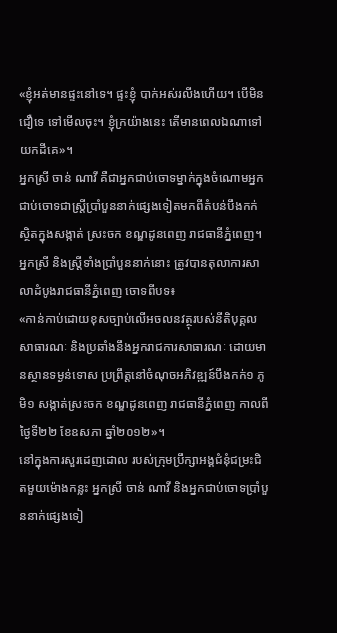«ខ្ញុំអត់មានផ្ទះនៅទេ។ ផ្ទះខ្ញុំ បាក់អស់រលីងហើយ។ បើមិនជឿទេ ទៅមើលចុះ។ ខ្ញុំក្រយ៉ាងនេះ តើមានពេលឯណាទៅយកដីគេ»។
អ្នកស្រី ចាន់ ណាវី គឺជាអ្នកជាប់ចោទម្នាក់ក្នុងចំណោមអ្នកជាប់ចោទជាស្ត្រីប្រាំបួននាក់ផ្សេងទៀតមកពីតំបន់បឹងកក់ស្ថិតក្នុងសង្កាត់ ស្រះចក ខណ្ឌដូនពេញ រាជធានីភ្នំពេញ។
អ្នកស្រី និងស្ត្រីទាំងប្រាំបួននាក់នោះ ត្រូវបានតុលាការសាលាដំបូងរាជធានីភ្នំពេញ ចោទពីបទ៖
«កាន់កាប់ដោយខុសច្បាប់លើអចលនវត្ថុរបស់នីតិបុគ្គលសាធារណៈ និងប្រឆាំងនឹងអ្នករាជការសាធារណៈ ដោយមានស្ថានទម្ងន់ទោស ប្រព្រឹត្តនៅចំណុចអភិវឌ្ឍន៍បឹងកក់១ ភូមិ១ សង្កាត់ស្រះចក ខណ្ឌដូនពេញ រាជធានីភ្នំពេញ កាលពីថ្ងៃទី២២ ខែឧសភា ឆ្នាំ២០១២»។
នៅក្នុងការសួរដេញដោល របស់ក្រុមប្រឹក្សាអង្គជំនុំជម្រះជិតមួយម៉ោងកន្លះ អ្នកស្រី ចាន់ ណាវី និងអ្នកជាប់ចោទប្រាំបួននាក់ផ្សេងទៀ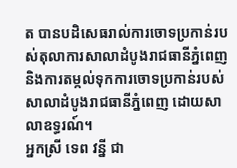ត បានបដិសេធរាល់ការចោទប្រកាន់របស់តុលាការសាលាដំបូងរាជធានីភ្នំពេញ និងការតម្កល់ទុកការចោទប្រកាន់របស់សាលាដំបូងរាជធានីភ្នំពេញ ដោយសាលាឧទ្ធរណ៍។
អ្នកស្រី ទេព វន្នី ជា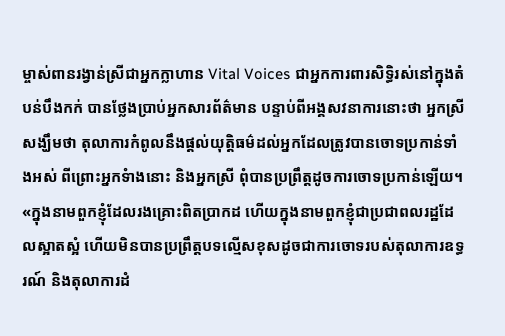ម្ចាស់ពានរង្វាន់ស្រីជាអ្នកក្លាហាន Vital Voices ជាអ្នកការពារសិទ្ធិរស់នៅក្នុងតំបន់បឹងកក់ បានថ្លែងប្រាប់អ្នកសារព័ត៌មាន បន្ទាប់ពីអង្គសវនាការនោះថា អ្នកស្រីសង្ឃឹមថា តុលាការកំពូលនឹងផ្តល់យុត្តិធម៌ដល់អ្នកដែលត្រូវបានចោទប្រកាន់ទាំងអស់ ពីព្រោះអ្នកទំាងនោះ និងអ្នកស្រី ពុំបានប្រព្រឹត្តដូចការចោទប្រកាន់ឡើយ។
«ក្នុងនាមពួកខ្ញុំដែលរងគ្រោះពិតប្រាកដ ហើយក្នុងនាមពួកខ្ញុំជាប្រជាពលរដ្ឋដែលស្អាតស្អំ ហើយមិនបានប្រព្រឹត្តបទល្មើសខុសដូចជាការចោទរបស់តុលាការឧទ្ធរណ៍ និងតុលាការដំ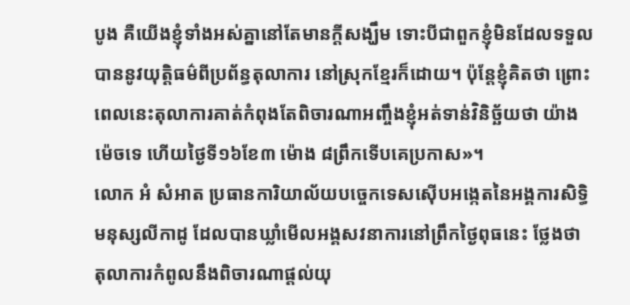បូង គឺយើងខ្ញុំទាំងអស់គ្នានៅតែមានក្តីសង្ឃឹម ទោះបីជាពួកខ្ញុំមិនដែលទទួលបាននូវយុត្តិធម៌ពីប្រព័ន្ធតុលាការ នៅស្រុកខ្មែរក៏ដោយ។ ប៉ុន្តែខ្ញុំគិតថា ព្រោះពេលនេះតុលាការគាត់កំពុងតែពិចារណាអញ្ចឹងខ្ញុំអត់ទាន់វិនិច្ឆ័យថា យ៉ាងម៉េចទេ ហើយថ្ងៃទី១៦ខែ៣ ម៉ោង ៨ព្រឹកទើបគេប្រកាស»។
លោក អំ សំអាត ប្រធានការិយាល័យបច្ចេកទេសស៊ើបអង្កេតនៃអង្គការសិទ្ធិមនុស្សលីកាដូ ដែលបានឃ្លាំមើលអង្គសវនាការនៅព្រឹកថ្ងៃពុធនេះ ថ្លែងថា តុលាការកំពូលនឹងពិចារណាផ្តល់យុ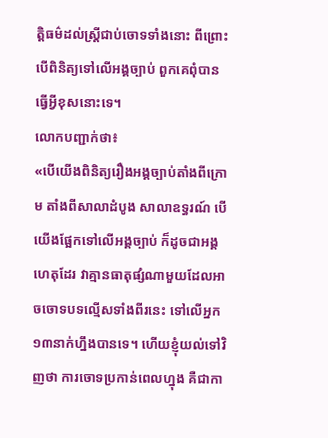ត្តិធម៌ដល់ស្រ្តីជាប់ចោទទាំងនោះ ពីព្រោះបើពិនិត្យទៅលើអង្គច្បាប់ ពួកគេពុំបានធ្វើអ្វីខុសនោះទេ។
លោកបញ្ជាក់ថា៖
«បើយើងពិនិត្យរឿងអង្គច្បាប់តាំងពីក្រោម តាំងពីសាលាដំបូង សាលាឧទ្ធរណ៍ បើយើងផ្អែកទៅលើអង្គច្បាប់ ក៏ដូចជាអង្គហេតុដែរ វាគ្មានធាតុផ្សំណាមួយដែលអាចចោទបទល្មើសទាំងពីរនេះ ទៅលើអ្នក១៣នាក់ហ្នឹងបានទេ។ ហើយខ្ញុំយល់ទៅវិញថា ការចោទប្រកាន់ពេលហ្នុង គឺជាកា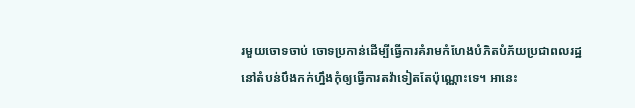រមួយចោទចាប់ ចោទប្រកាន់ដើម្បីធ្វើការគំរាមកំហែងបំភិតបំភ័យប្រជាពលរដ្ឋនៅតំបន់បឹងកក់ហ្នឹងកុំឲ្យធ្វើការតវ៉ាទៀតតែប៉ុណ្ណោះទេ។ អានេះ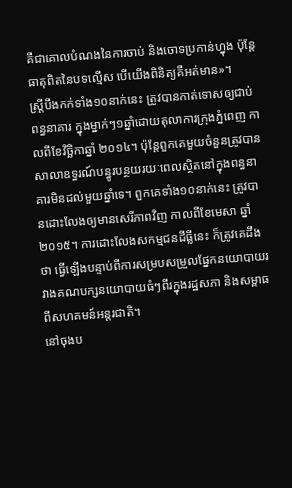គឺជាគោលបំណងនៃការចាប់ និងចោទប្រកាន់ហ្នុង ប៉ុន្តែធាតុពិតនៃបទល្មើស បើយើងពិនិត្យគឺអត់មាន»។
ស្រ្តីបឹងកក់ទាំង១០នាក់នេះ ត្រូវបានកាត់ទោសឲ្យជាប់ពន្ធនាគារ ក្នុងម្នាក់ៗ១ឆ្នាំដោយតុលាការក្រុងភ្នំពេញ កាលពីខែវិច្ឆិកាឆ្នាំ ២០១៤។ ប៉ុន្តែពួកគេមួយចំនួនត្រូវបានសាលាឧទ្ធរណ៍បន្ធូរបន្ថយរយៈពេលស្ថិតនៅក្នុងពន្ធនាគារមិនដល់មួយឆ្នាំទេ។ ពួកគេទាំង១០នាក់នេះ ត្រូវបានដោះលែងឲ្យមានសេរីភាពវិញ កាលពីខែមេសា ឆ្នាំ ២០១៥។ ការដោះលែងសកម្មជនដីធ្លីនេះ ក៏ត្រូវគេដឹងថា ធ្វើឡើងបន្ទាប់ពីការសម្របសម្រួលផ្នែកនយោបាយរវាងគណបក្សនយោបាយធំៗពីរក្នុងរដ្ឋសភា និងសម្ពាធពីសហគមន៍អន្តរជាតិ។
នៅចុងប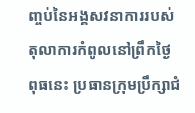ញ្ចប់នៃអង្គសវនាការរបស់តុលាការកំពូលនៅព្រឹកថ្ងៃពុធនេះ ប្រធានក្រុមប្រឹក្សាជំ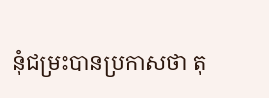នុំជម្រះបានប្រកាសថា តុ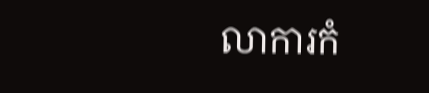លាការកំ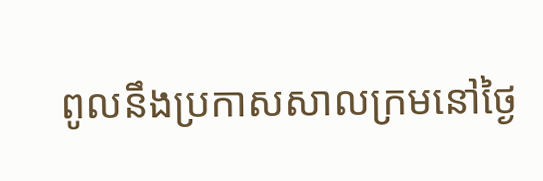ពូលនឹងប្រកាសសាលក្រមនៅថ្ងៃ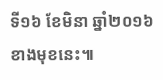ទី១៦ ខែមិនា ឆ្នាំ២០១៦ ខាងមុខនេះ៕